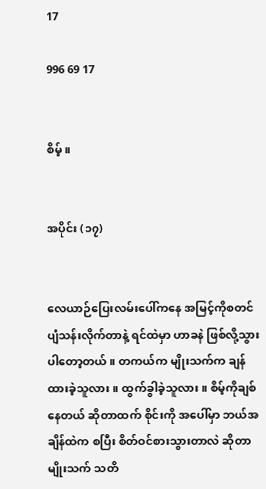17

996 69 17


စိမ့်။


အပိုင်း (၁၇)


လေယာဉ်ပြေးလမ်းပေါ်ကနေ အမြင့်ကိုစတင် ပျံသန်းလိုက်တာနဲ့ ရင်ထဲမှာ ဟာခနဲ ဖြစ်လို့သွားပါတော့တယ်။ တကယ်က မျိုးသက်က ချန်ထားခဲ့သူလား။ ထွက်ခွါခဲ့သူလား။ စိမ့်ကိုချစ်နေတယ် ဆိုတာထက် စိုင်းကို အပေါ်မှာ ဘယ်အချိန်ထဲက စပြီး စိတ်ဝင်စားသွားတာလဲ ဆိုတာ မျိုးသက် သတိ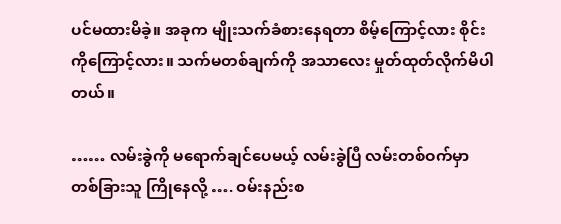ပင်မထားမိခဲ့။ အခုက မျိုးသက်ခံစားနေရတာ စိမ့်ကြောင့်လား စိုင်းကိုကြောင့်လား။ သက်မတစ်ချက်ကို အသာလေး မှုတ်ထုတ်လိုက်မိပါတယ်။

…… လမ်းခွဲကို မရောက်ချင်ပေမယ့် လမ်းခွဲပြီ လမ်းတစ်ဝက်မှာ တစ်ခြားသူ ကြိုနေလို့ …. ဝမ်းနည်းစ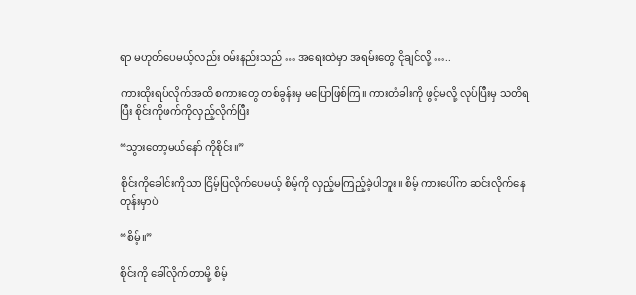ရာ မဟုတ်ပေမယ့်လည်း ဝမ်းနည်းသည် … အရေးထဲမှာ အရမ်းတွေ ငိုချင်လို့ …..

ကားထိုးရပ်လိုက်အထိ စကားတွေ တစ်ခွန်းမှ မပြောဖြစ်ကြ။ ကားတံခါးကို ဖွင့်မလို့ လုပ်ပြီးမှ သတိရပြီး စိုင်းကိုဖက်ကိုလှည့်လိုက်ပြီး

“သွားတော့မယ်နော် ကိုစိုင်း။”

စိုင်းကိုခေါင်းကိုသာ ငြိမ့်ပြလိုက်ပေမယ့် စိမ့်ကို လှည့်မကြည့်ခဲ့ပါဘူး။ စိမ့် ကားပေါ်က ဆင်းလိုက်နေတုန်းမှာပဲ

“စိမ့်။”

စိုင်းကို ခေါ်လိုက်တာမို့ စိမ့်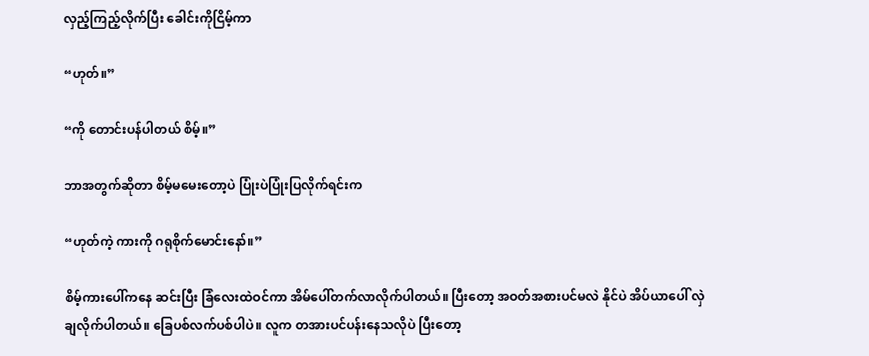လှည့်ကြည့်လိုက်ပြီး ခေါင်းကိုငြိမ့်ကာ

“ဟုတ်။”

“ကို တောင်းပန်ပါတယ် စိမ့်။”

ဘာအတွက်ဆိုတာ စိမ့်မမေးတော့ပဲ ပြုံးပဲပြုံးပြလိုက်ရင်းက

“ဟုတ်ကဲ့ ကားကို ဂရုစိုက်မောင်းနော်။”

စိမ့်ကားပေါ်ကနေ ဆင်းပြီး ခြံလေးထဲဝင်ကာ အိမ်ပေါ်တက်လာလိုက်ပါတယ်။ ပြီးတော့ အဝတ်အစားပင်မလဲ နိုင်ပဲ အိပ်ယာပေါ် လှဲချလိုက်ပါတယ်။ ခြေပစ်လက်ပစ်ပါပဲ။ လူက တအားပင်ပန်းနေသလိုပဲ ပြီးတော့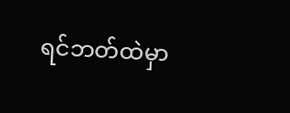ရင်ဘတ်ထဲမှာ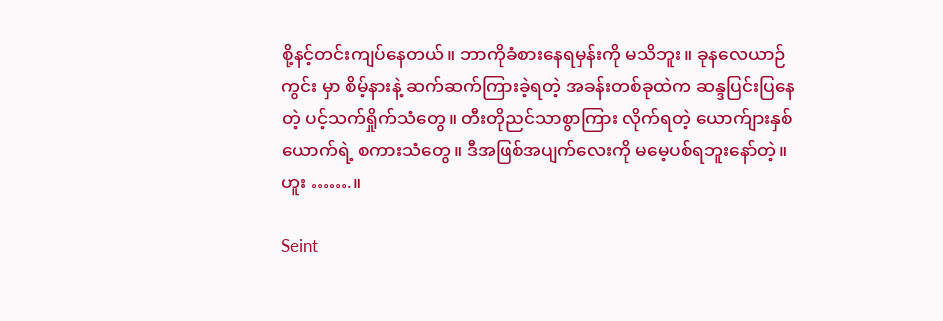စို့နင့်တင်းကျပ်နေတယ်။ ဘာကိုခံစားနေရမှန်းကို မသိဘူး။ ခုနလေယာဉ်ကွင်း မှာ စိမ့်နားနဲ့ ဆက်ဆက်ကြားခဲ့ရတဲ့ အခန်းတစ်ခုထဲက ဆန္ဒပြင်းပြနေတဲ့ ပင့်သက်ရှိုက်သံတွေ။ တီးတိုညင်သာစွာကြား လိုက်ရတဲ့ ယောက်ျားနှစ်ယောက်ရဲ့ စကားသံတွေ။ ဒီအဖြစ်အပျက်လေးကို မမေ့ပစ်ရဘူးနော်တဲ့။ ဟူး …….။

Seint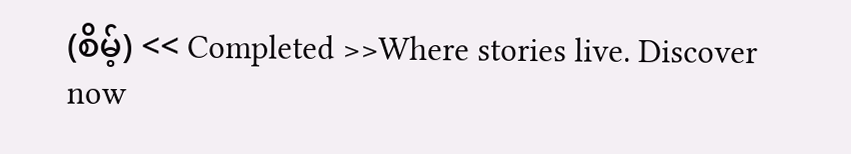(စိမ့်) << Completed >>Where stories live. Discover now